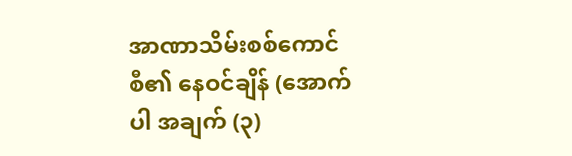အာဏာသိမ်းစစ်ကောင်စီ၏ နေဝင်ချိန် (အောက်ပါ အချက် (၃)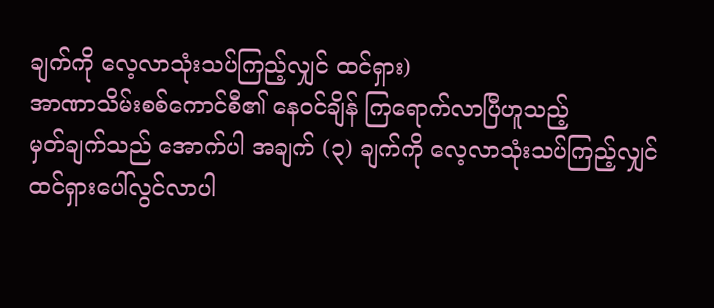ချက်ကို လေ့လာသုံးသပ်ကြည့်လျှင် ထင်ရှား)
အာဏာသိမ်းစစ်ကောင်စီ၏ နေဝင်ချိန် ကြရောက်လာပြီဟူသည့်
မှတ်ချက်သည် အောက်ပါ အချက် (၃) ချက်ကို လေ့လာသုံးသပ်ကြည့်လျှင်
ထင်ရှားပေါ်လွင်လာပါ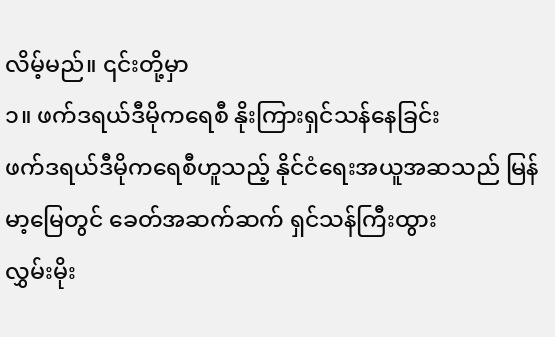လိမ့်မည်။ ၎င်းတို့မှာ
၁။ ဖက်ဒရယ်ဒီမိုကရေစီ နိုးကြားရှင်သန်နေခြင်း
ဖက်ဒရယ်ဒီမိုကရေစီဟူသည့် နိုင်ငံရေးအယူအဆသည် မြန်မာ့မြေတွင် ခေတ်အဆက်ဆက် ရှင်သန်ကြီးထွား
လွှမ်းမိုး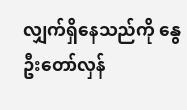လျှက်ရှိနေသည်ကို နွေဦးတော်လှန်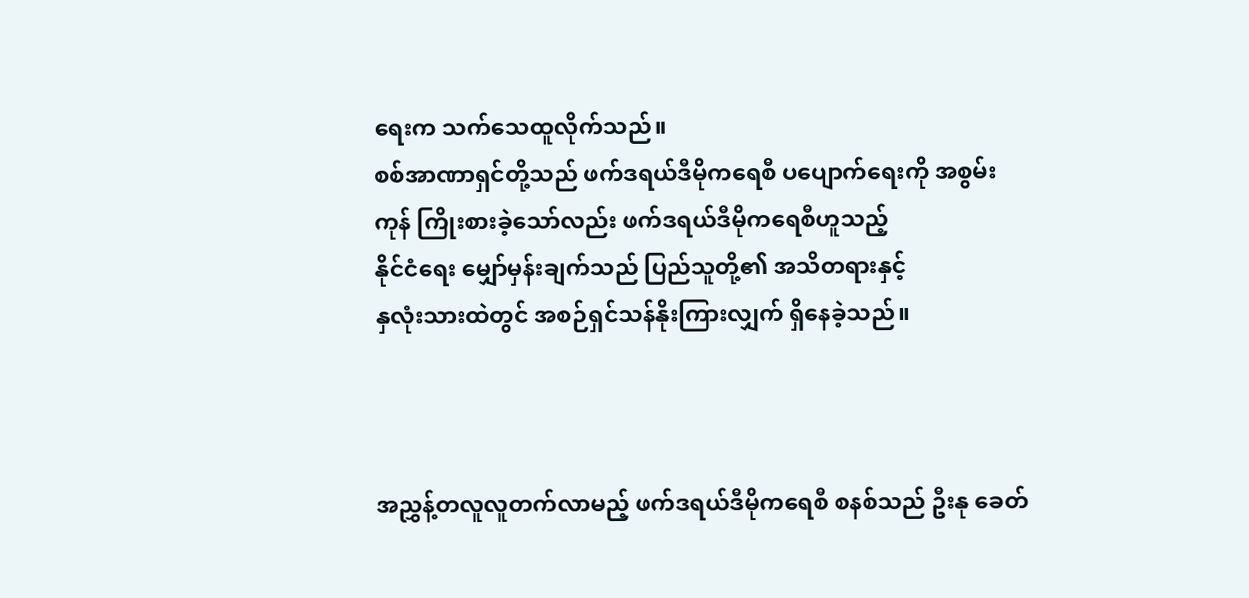ရေးက သက်သေထူလိုက်သည်။
စစ်အာဏာရှင်တို့သည် ဖက်ဒရယ်ဒီမိုကရေစီ ပပျောက်ရေးကို အစွမ်းကုန် ကြိုးစားခဲ့သော်လည်း ဖက်ဒရယ်ဒီမိုကရေစီဟူသည့်
နိုင်ငံရေး မျှော်မှန်းချက်သည် ပြည်သူတို့၏ အသိတရားနှင့်
နှလုံးသားထဲတွင် အစဉ်ရှင်သန်နိုးကြားလျှက် ရှိနေခဲ့သည်။



အညွှန့်တလူလူတက်လာမည့် ဖက်ဒရယ်ဒီမိုကရေစီ စနစ်သည် ဦးနု ခေတ်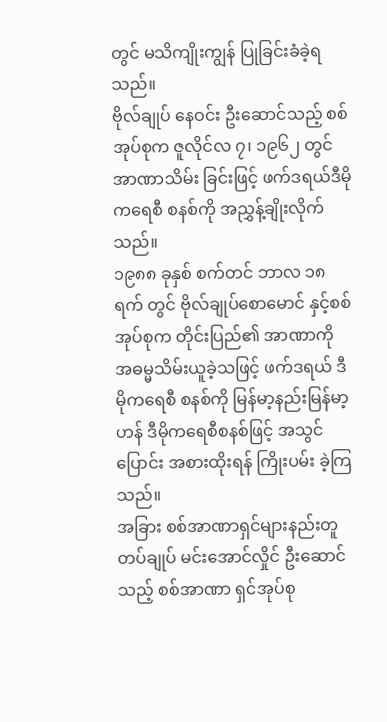တွင် မသိကျိုးကျွန် ပြုခြင်းခံခဲ့ရသည်။
ဗိုလ်ချုပ် နေဝင်း ဦးဆောင်သည့် စစ်အုပ်စုက ဇူလိုင်လ ၇၊ ၁၉၆၂ တွင် အာဏာသိမ်း ခြင်းဖြင့် ဖက်ဒရယ်ဒီမိုကရေစီ စနစ်ကို အညွှန့်ချိုးလိုက်သည်။
၁၉၈၈ ခုနှစ် စက်တင် ဘာလ ၁၈ ရက် တွင် ဗိုလ်ချုပ်စောမောင် နှင့်စစ်အုပ်စုက တိုင်းပြည်၏ အာဏာကို
အဓမ္မသိမ်းယူခဲ့သဖြင့် ဖက်ဒရယ် ဒီမိုကရေစီ စနစ်ကို မြန်မာ့နည်းမြန်မာ့ဟန် ဒီမိုကရေစီစနစ်ဖြင့် အသွင်ပြောင်း အစားထိုးရန် ကြိုးပမ်း ခဲ့ကြသည်။
အခြား စစ်အာဏာရှင်များနည်းတူ တပ်ချုပ် မင်းအောင်လှိုင် ဦးဆောင်သည့် စစ်အာဏာ ရှင်အုပ်စု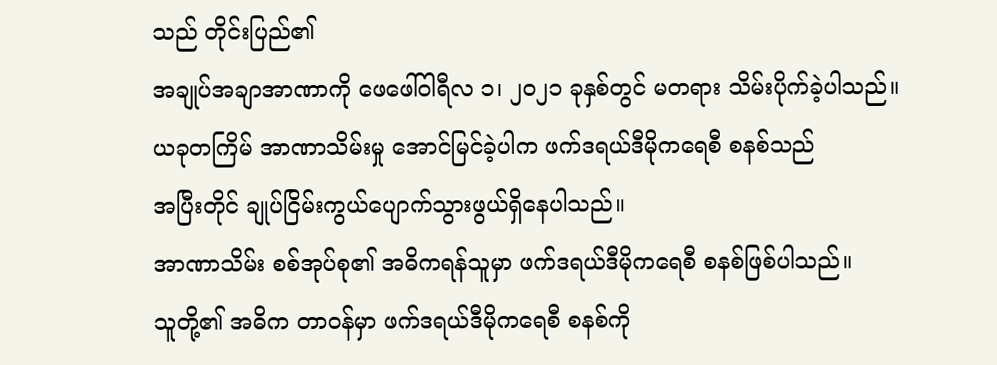သည် တိုင်းပြည်၏
အချုပ်အချာအာဏာကို ဖေဖေါ်ဝါရီလ ၁၊ ၂၀၂၁ ခုနှစ်တွင် မတရား သိမ်းပိုက်ခဲ့ပါသည်။
ယခုတကြိမ် အာဏာသိမ်းမှု အောင်မြင်ခဲ့ပါက ဖက်ဒရယ်ဒီမိုကရေစီ စနစ်သည်
အပြီးတိုင် ချုပ်ငြိမ်းကွယ်ပျောက်သွားဖွယ်ရှိနေပါသည်။
အာဏာသိမ်း စစ်အုပ်စု၏ အဓိကရန်သူမှာ ဖက်ဒရယ်ဒီမိုကရေစီ စနစ်ဖြစ်ပါသည်။
သူတို့၏ အဓိက တာဝန်မှာ ဖက်ဒရယ်ဒီမိုကရေစီ စနစ်ကို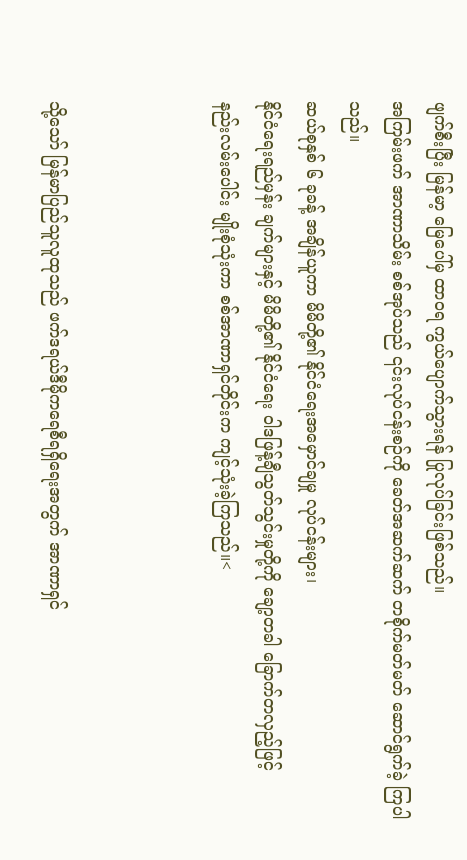ဖျက်စီးပြီး မြန်မာ့ မြေပေါ်မှ ထာဝရ ကွယ်ပျောက်သွားရန် ပြုလုပ်ခြင်းဖြစ်သည်။
အကြမ်းဖက် အာဏာသိမ်း စစ်အုပ်သည် ၎င်းလုပ်ငန်းစဉ်ကို ခေတ်အဆက်ဆက် တစိုက်မတ်မတ် ဆောင်ရွက်ခဲ့ ကြပါသည်။
ဆယ်စုနှစ် ၆ ခုခန့် အချိန်ယူကာ မိမိတို့၏ နိုင်ငံရေးအမှောင်ချမှု လုပ်ငန်းများ၊
နိုင်ငံရေးရည်မှန်း ချက်များနှင့် မိမိတို့၏ နိုင်ငံရေး ဝါဒဖြန့်ချီသွတ်သွင်းမှုတို့ကို ချော့တခါ ခြောက်တလှည့်ဖြင့်
နည်းလမ်းပေါင်း မျိုးစုံသုံးကာ စစ်အာဏာရှင်တိုင်းက ကျင့်သုံးခဲ့ကြသည်။<



သို့သော် မြန်မာပြည်သူလူထုသည် ဖက်ဒရယ်ဒီမိုကရေစီရရှိရေးအတွက် အာဏာရှင်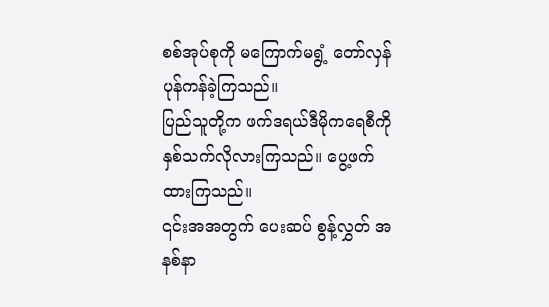စစ်အုပ်စုကို မကြောက်မရွံ့ တော်လှန် ပုန်ကန်ခဲ့ကြသည်။
ပြည်သူတို့က ဖက်ဒရယ်ဒီမိုကရေစီကို နှစ်သက်လိုလားကြသည်။ ပွေ့ဖက်ထားကြသည်။
၎င်းအအတွက် ပေးဆပ် စွန့်လွှတ် အနစ်နာ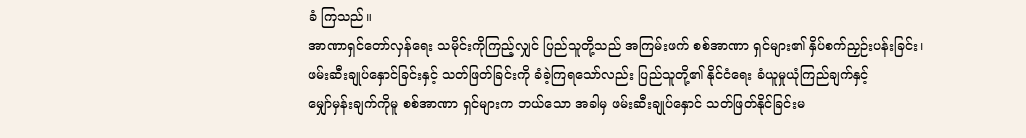ခံ ကြသည်။
အာဏာရှင်တော်လှန်ရေး သမိုင်းကိုကြည့်လျှင် ပြည်သူတို့သည် အကြမ်းဖက် စစ်အာဏာ ရှင်များ၏ နှိပ်စက်ညှဉ်းပန်းခြင်း၊
ဖမ်းဆီးချုပ်နှောင်ခြင်းနှင့် သတ်ဖြတ်ခြင်းကို ခံခဲ့ကြရသော်လည်း ပြည်သူတို့၏ နိုင်ငံရေး ခံယူမှုယုံကြည်ချက်နှင့်
မျှော်မှန်းချက်ကိုမူ စစ်အာဏာ ရှင်များက ဘယ်သော အခါမှ ဖမ်းဆီးချုပ်နှောင် သတ်ဖြတ်နိုင်ခြင်းမ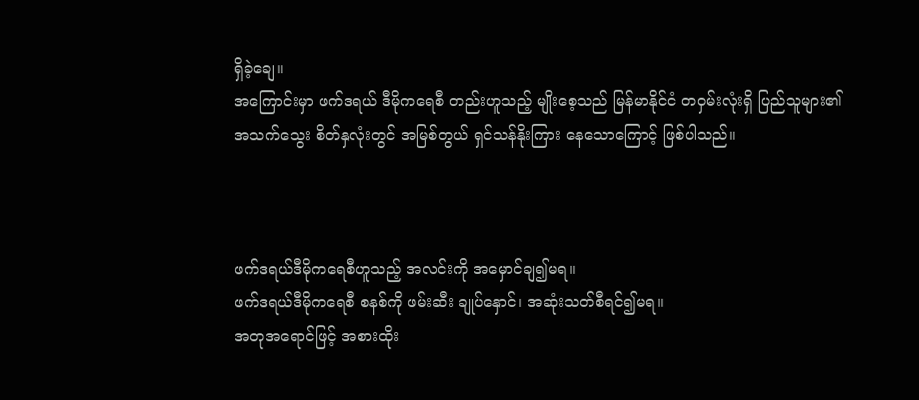ရှိခဲ့ချေ။
အကြောင်းမှာ ဖက်ဒရယ် ဒီမိုကရေစီ တည်းဟူသည့် မျိုးစေ့သည် မြန်မာနိုင်ငံ တဝှမ်းလုံးရှိ ပြည်သူများ၏
အသက်သွေး စိတ်နှလုံးတွင် အမြစ်တွယ် ရှင်သန်နိုးကြား နေသောကြောင့် ဖြစ်ပါသည်။



ဖက်ဒရယ်ဒီမိုကရေစီဟူသည့် အလင်းကို အမှောင်ချ၍မရ။
ဖက်ဒရယ်ဒီမိုကရေစီ စနစ်ကို ဖမ်းဆီး ချုပ်နှောင်၊ အဆုံးသတ်စီရင်၍မရ။
အတုအရောင်ဖြင့် အစားထိုး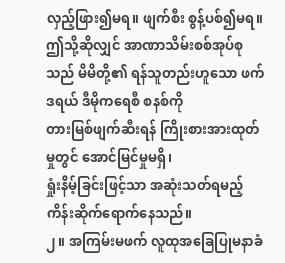လှည့်ဖြား၍မရ။ ဖျက်စီး စွန့်ပစ်၍မရ။
ဤသို့ဆိုလျှင် အာဏာသိမ်းစစ်အုပ်စုသည် မိမိတို့၏ ရန်သူတည်းဟူသော ဖက်ဒရယ် ဒီမိုကရေစီ စနစ်ကို
တားမြစ်ဖျက်ဆီးရန် ကြိုးစားအားထုတ်မှုတွင် အောင်မြင်မှုမရှိ၊
ရှုံးနိမ့်ခြင်းဖြင့်သာ အဆုံးသတ်ရမည့် ကိန်းဆိုက်ရောက်နေသည်။
၂။ အကြမ်းမဖက် လူထုအခြေပြုမနာခံ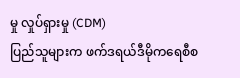မှု လှုပ်ရှားမှု (CDM)
ပြည်သူများက ဖက်ဒရယ်ဒီမိုကရေစီစ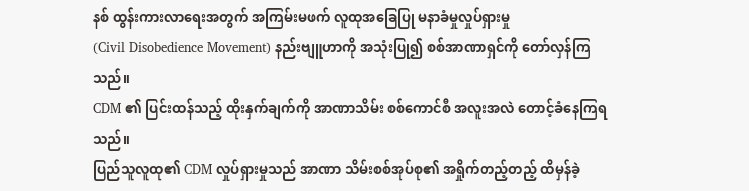နစ် ထွန်းကားလာရေးအတွက် အကြမ်းမဖက် လူထုအခြေပြု မနာခံမှုလှုပ်ရှားမှု
(Civil Disobedience Movement) နည်းဗျူဟာကို အသုံးပြု၍ စစ်အာဏာရှင်ကို တော်လှန်ကြသည်။
CDM ၏ ပြင်းထန်သည့် ထိုးနှက်ချက်ကို အာဏာသိမ်း စစ်ကောင်စီ အလူးအလဲ တောင့်ခံနေကြရသည်။
ပြည်သူလူထု၏ CDM လှုပ်ရှားမှုသည် အာဏာ သိမ်းစစ်အုပ်စု၏ အရှိုက်တည့်တည့် ထိမှန်ခဲ့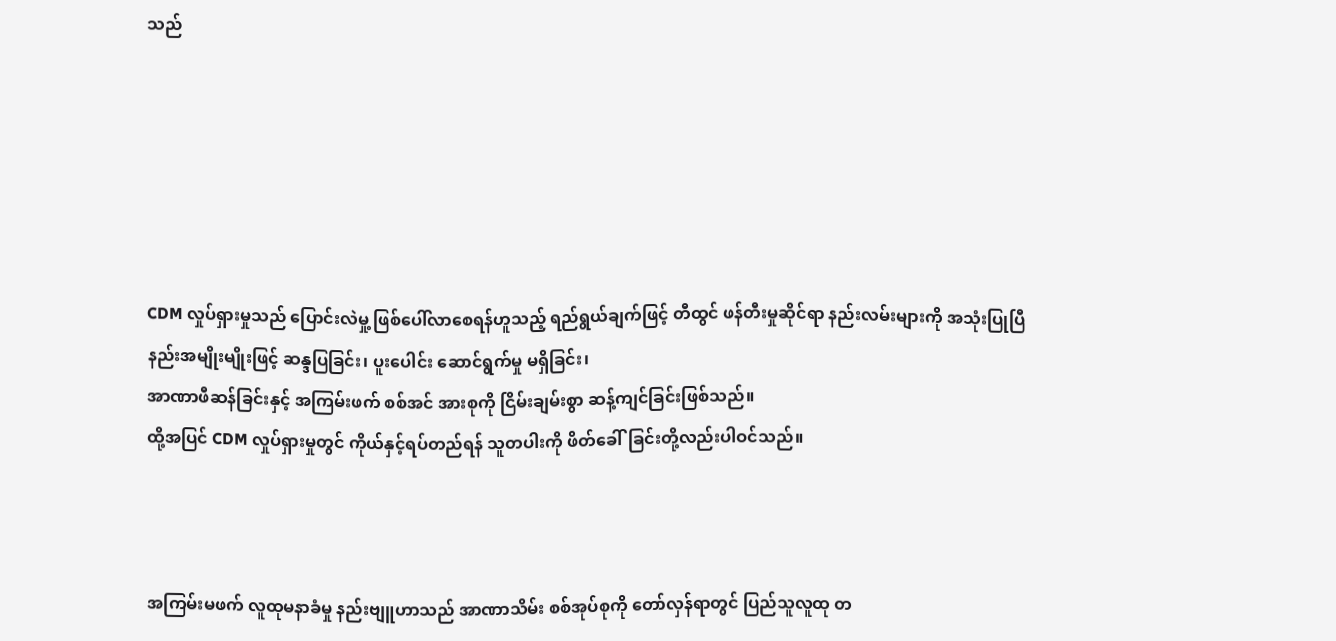သည်






CDM လှုပ်ရှားမှုသည် ပြောင်းလဲမှု့ ဖြစ်ပေါ်လာစေရန်ဟူသည့် ရည်ရွယ်ချက်ဖြင့် တီထွင် ဖန်တီးမှုဆိုင်ရာ နည်းလမ်းများကို အသုံးပြုပြီ
နည်းအမျိုးမျိုးဖြင့် ဆန္ဒပြခြင်း၊ ပူးပေါင်း ဆောင်ရွက်မှု မရှိခြင်း၊
အာဏာဖီဆန်ခြင်းနှင့် အကြမ်းဖက် စစ်အင် အားစုကို ငြိမ်းချမ်းစွာ ဆန့်ကျင်ခြင်းဖြစ်သည်။
ထို့အပြင် CDM လှုပ်ရှားမှုတွင် ကိုယ်နှင့်ရပ်တည်ရန် သူတပါးကို ဖိတ်ခေါ်ခြင်းတို့လည်းပါဝင်သည်။



အကြမ်းမဖက် လူထုမနာခံမှု နည်းဗျူဟာသည် အာဏာသိမ်း စစ်အုပ်စုကို တော်လှန်ရာတွင် ပြည်သူလူထု တ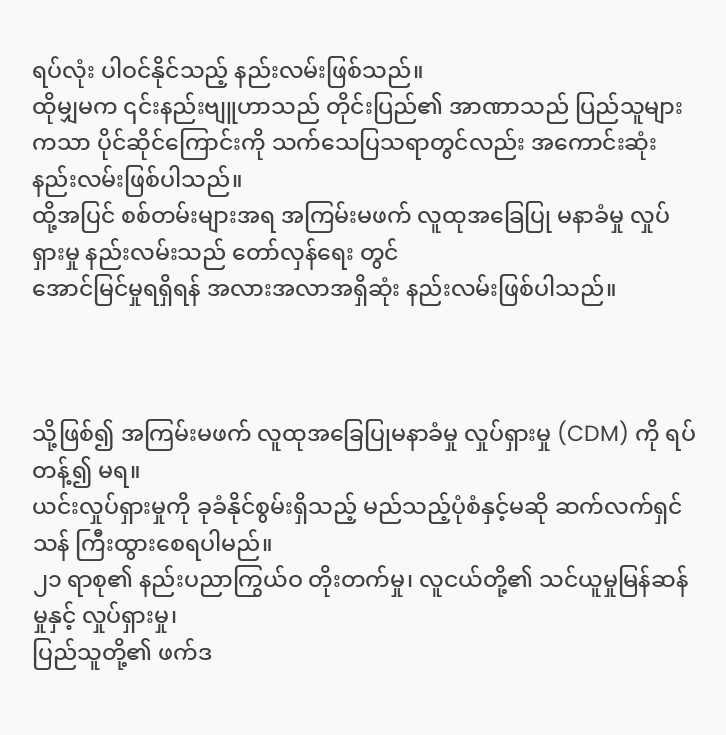ရပ်လုံး ပါဝင်နိုင်သည့် နည်းလမ်းဖြစ်သည်။
ထိုမျှမက ၎င်းနည်းဗျူဟာသည် တိုင်းပြည်၏ အာဏာသည် ပြည်သူများကသာ ပိုင်ဆိုင်ကြောင်းကို သက်သေပြသရာတွင်လည်း အကောင်းဆုံး နည်းလမ်းဖြစ်ပါသည်။
ထို့အပြင် စစ်တမ်းများအရ အကြမ်းမဖက် လူထုအခြေပြု မနာခံမှု လှုပ်ရှားမှု နည်းလမ်းသည် တော်လှန်ရေး တွင်
အောင်မြင်မှုရရှိရန် အလားအလာအရှိဆုံး နည်းလမ်းဖြစ်ပါသည်။



သို့ဖြစ်၍ အကြမ်းမဖက် လူထုအခြေပြုမနာခံမှု လှုပ်ရှားမှု (CDM) ကို ရပ်တန့်၍ မရ။
ယင်းလှုပ်ရှားမှုကို ခုခံနိုင်စွမ်းရှိသည့် မည်သည့်ပုံစံနှင့်မဆို ဆက်လက်ရှင်သန် ကြီးထွားစေရပါမည်။
၂၁ ရာစု၏ နည်းပညာကြွယ်ဝ တိုးတက်မှု၊ လူငယ်တို့၏ သင်ယူမှုမြန်ဆန်မှုနှင့် လှုပ်ရှားမှု၊
ပြည်သူတို့၏ ဖက်ဒ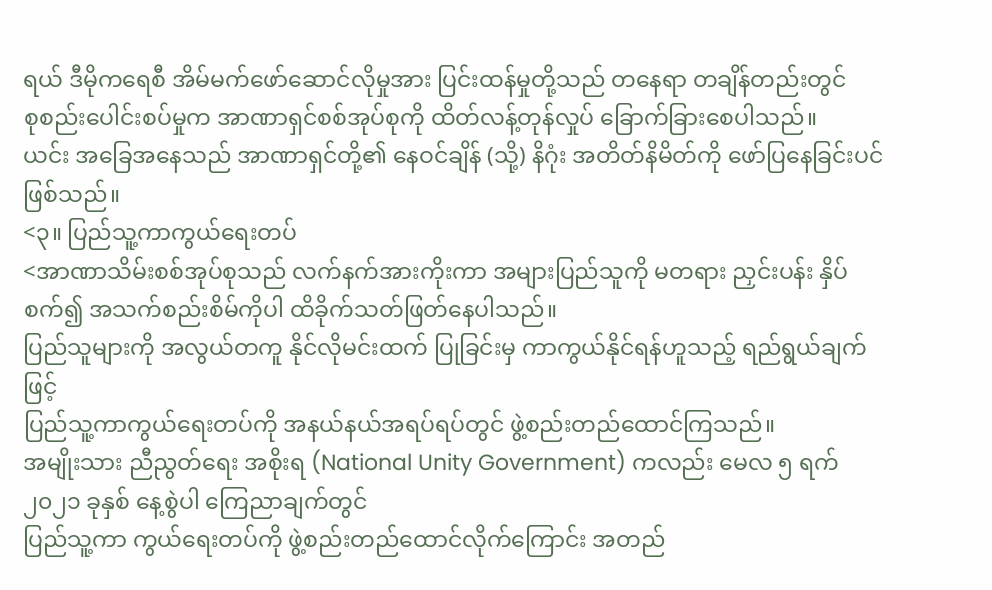ရယ် ဒီမိုကရေစီ အိမ်မက်ဖော်ဆောင်လိုမှုအား ပြင်းထန်မှုတို့သည် တနေရာ တချိန်တည်းတွင်
စုစည်းပေါင်းစပ်မှုက အာဏာရှင်စစ်အုပ်စုကို ထိတ်လန့်တုန်လှုပ် ခြောက်ခြားစေပါသည်။
ယင်း အခြေအနေသည် အာဏာရှင်တို့၏ နေဝင်ချိန် (သို့) နိဂုံး အတိတ်နိမိတ်ကို ဖော်ပြနေခြင်းပင်ဖြစ်သည်။
<၃။ ပြည်သူ့ကာကွယ်ရေးတပ်
<အာဏာသိမ်းစစ်အုပ်စုသည် လက်နက်အားကိုးကာ အများပြည်သူကို မတရား ညှင်းပန်း နှိပ်စက်၍ အသက်စည်းစိမ်ကိုပါ ထိခိုက်သတ်ဖြတ်နေပါသည်။
ပြည်သူများကို အလွယ်တကူ နိုင်လိုမင်းထက် ပြုခြင်းမှ ကာကွယ်နိုင်ရန်ဟူသည့် ရည်ရွယ်ချက်ဖြင့်
ပြည်သူ့ကာကွယ်ရေးတပ်ကို အနယ်နယ်အရပ်ရပ်တွင် ဖွဲ့စည်းတည်ထောင်ကြသည်။
အမျိုးသား ညီညွတ်ရေး အစိုးရ (National Unity Government) ကလည်း မေလ ၅ ရက် ၂၀၂၁ ခုနှစ် နေ့စွဲပါ ကြေညာချက်တွင်
ပြည်သူ့ကာ ကွယ်ရေးတပ်ကို ဖွဲ့စည်းတည်ထောင်လိုက်ကြောင်း အတည်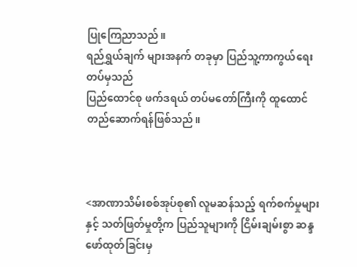ပြုကြေညာသည်။
ရည်ရွှယ်ချက် များအနက် တခုမှာ ပြည်သူ့ကာကွယ်ရေးတပ်မှသည်
ပြည်ထောင်စု ဖက်ဒရယ် တပ်မတော်ကြီးကို ထူထောင် တည်ဆောက်ရန်ဖြစ်သည်။



<အာဏာသိမ်းစစ်အုပ်စု၏ လူမဆန်သည့် ရက်စက်မှုများနှင့် သတ်ဖြတ်မှုတို့က ပြည်သူများကို ငြိမ်းချမ်းစွာ ဆန္ဒဖော်ထုတ်ခြင်းမှ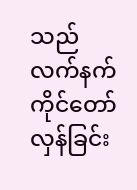သည် လက်နက်ကိုင်တော်လှန်ခြင်း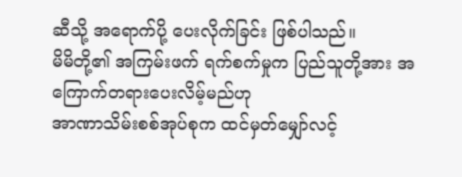ဆီသို့ အရောက်ပို့ ပေးလိုက်ခြင်း ဖြစ်ပါသည်။
မိမိတို့၏ အကြမ်းဖက် ရက်စက်မှုက ပြည်သူတို့အား အကြောက်တရားပေးလိမ့်မည်ဟု
အာဏာသိမ်းစစ်အုပ်စုက ထင်မှတ်မျှော်လင့်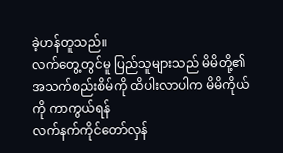ခဲ့ဟန်တူသည်။
လက်တွေ့တွင်မူ ပြည်သူများသည် မိမိတို့၏ အသက်စည်းစိမ်ကို ထိပါးလာပါက မိမိကိုယ်ကို ကာကွယ်ရန်
လက်နက်ကိုင်တော်လှန်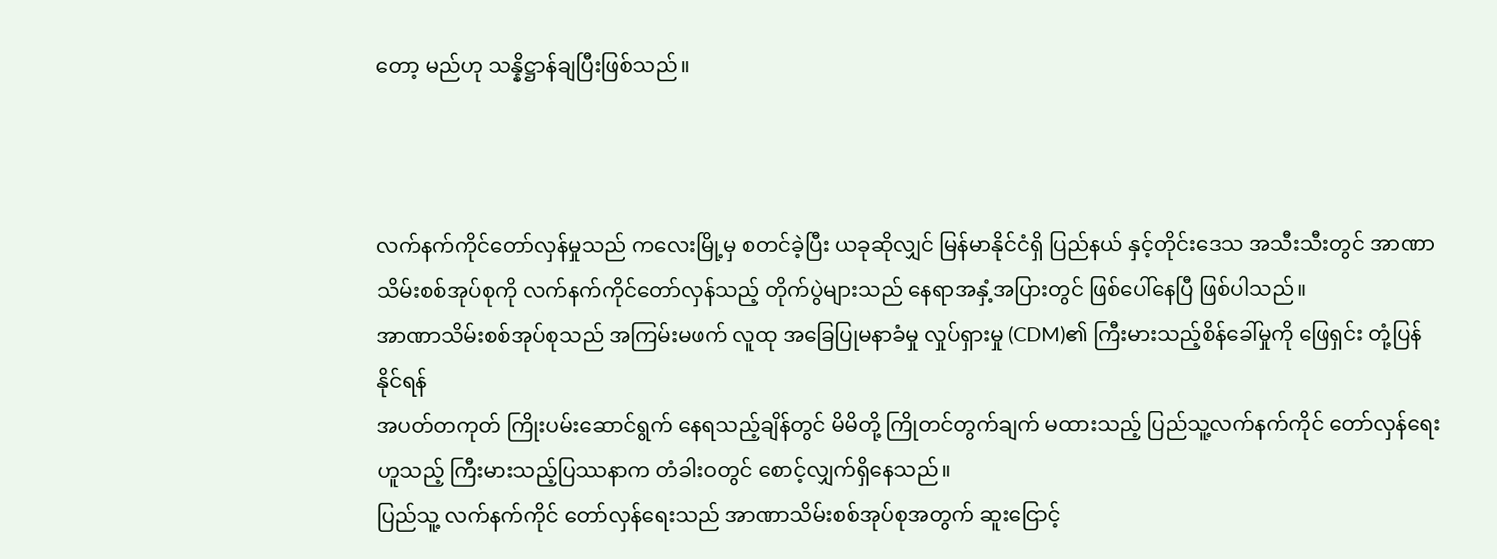တော့ မည်ဟု သန္နိဋ္ဌာန်ချပြီးဖြစ်သည်။



လက်နက်ကိုင်တော်လှန်မှုသည် ကလေးမြို့မှ စတင်ခဲ့ပြီး ယခုဆိုလျှင် မြန်မာနိုင်ငံရှိ ပြည်နယ် နှင့်တိုင်းဒေသ အသီးသီးတွင် အာဏာသိမ်းစစ်အုပ်စုကို လက်နက်ကိုင်တော်လှန်သည့် တိုက်ပွဲများသည် နေရာအနှံ့အပြားတွင် ဖြစ်ပေါ်နေပြီ ဖြစ်ပါသည်။
အာဏာသိမ်းစစ်အုပ်စုသည် အကြမ်းမဖက် လူထု အခြေပြုမနာခံမှု လှုပ်ရှားမှု (CDM)၏ ကြီးမားသည့်စိန်ခေါ်မှုကို ဖြေရှင်း တုံ့ပြန်နိုင်ရန်
အပတ်တကုတ် ကြိုးပမ်းဆောင်ရွက် နေရသည့်ချိန်တွင် မိမိတို့ ကြိုတင်တွက်ချက် မထားသည့် ပြည်သူ့လက်နက်ကိုင် တော်လှန်ရေးဟူသည့် ကြီးမားသည့်ပြဿနာက တံခါးဝတွင် စောင့်လျှက်ရှိနေသည်။
ပြည်သူ့ လက်နက်ကိုင် တော်လှန်ရေးသည် အာဏာသိမ်းစစ်အုပ်စုအတွက် ဆူးငြောင့်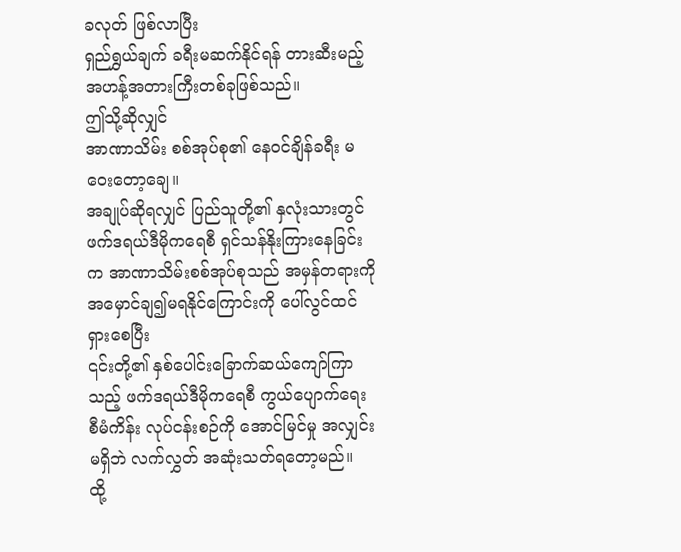ခလုတ် ဖြစ်လာပြီး
ရှည်ရွှယ်ချက် ခရီးမဆက်နိုင်ရန် တားဆီးမည့် အဟန့်အတားကြီးတစ်ခုဖြစ်သည်။
ဤသို့ဆိုလျှင်
အာဏာသိမ်း စစ်အုပ်စု၏ နေဝင်ချိန်ခရီး မဝေးတော့ချေ။
အချုပ်ဆိုရလျှင် ပြည်သူတို့၏ နှလုံးသားတွင် ဖက်ဒရယ်ဒီမိုကရေစီ ရှင်သန်နိုးကြားနေခြင်းက အာဏာသိမ်းစစ်အုပ်စုသည် အမှန်တရားကို အမှောင်ချ၍မရနိုင်ကြောင်းကို ပေါ်လွင်ထင်ရှားစေပြီး
၎င်းတို့၏ နှစ်ပေါင်းခြောက်ဆယ်ကျော်ကြာသည့် ဖက်ဒရယ်ဒီမိုကရေစီ ကွယ်ပျောက်ရေး စီမံကိန်း လုပ်ငန်းစဉ်ကို အောင်မြင်မှု အလျှင်းမရှိဘဲ လက်လွှတ် အဆုံးသတ်ရတော့မည်။
ထို့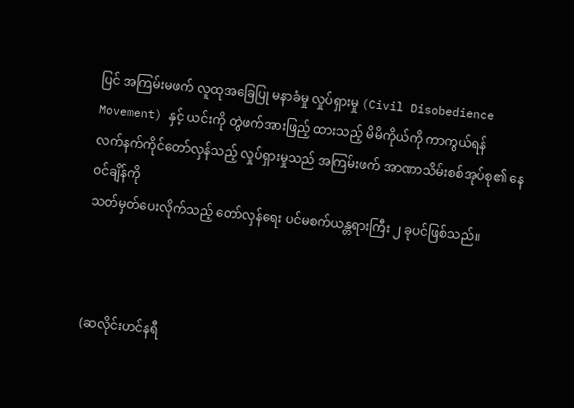ပြင် အကြမ်းမဖက် လူထုအခြေပြု မနာခံမှု လှုပ်ရှားမှု (Civil Disobedience Movement) နှင့် ယင်းကို တွဲဖက်အားဖြည့် ထားသည့် မိမိကိုယ်ကို ကာကွယ်ရန်
လက်နက်ကိုင်တော်လှန်သည့် လှုပ်ရှားမှုသည် အကြမ်းဖက် အာဏာသိမ်းစစ်အုပ်စု၏ နေဝင်ချိန်ကို
သတ်မှတ်ပေးလိုက်သည့် တော်လှန်ရေး ပင်မစက်ယန္တရားကြီး ၂ ခုပင်ဖြစ်သည်။



(ဆလိုင်းဟင်နရီ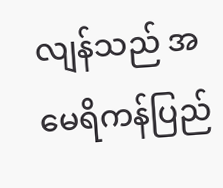လျန်သည် အမေရိကန်ပြည်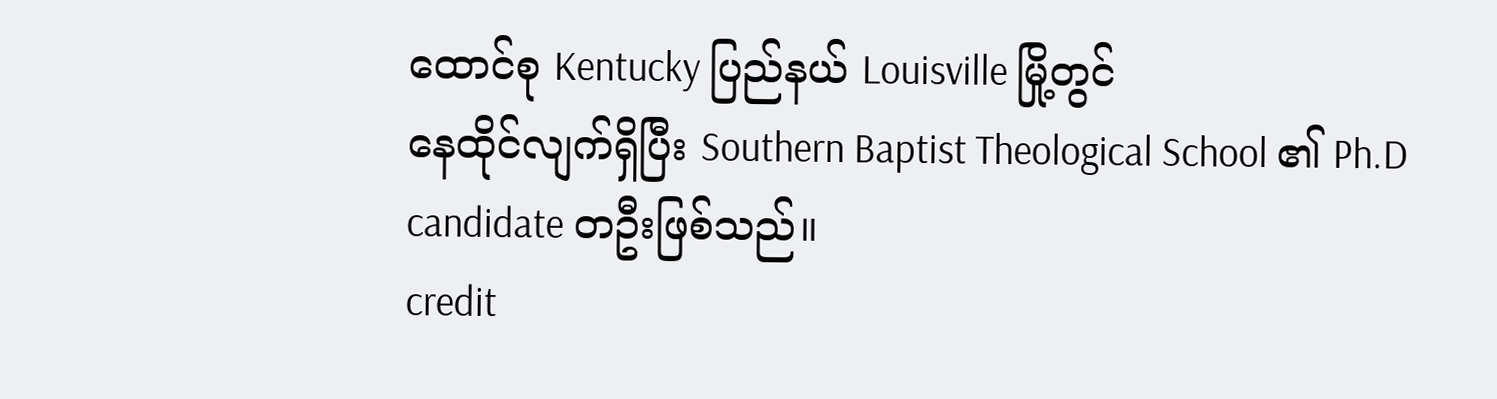ထောင်စု Kentucky ပြည်နယ် Louisville မြို့တွင်
နေထိုင်လျက်ရှိပြီး Southern Baptist Theological School ၏ Ph.D candidate တဦးဖြစ်သည်။
credit